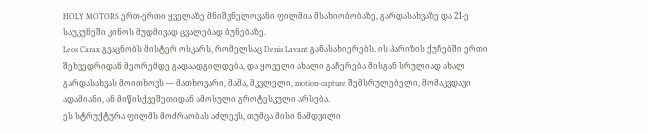HOLY MOTORS ერთ-ერთი ყველაზე მნიშვნელოვანი ფილმია მსახიობობაზე, გარდასახვაზე და 21-ე საუკუნეში კინოს მუდმივად ცვალებად ბუნებაზე.
Leos Carax გვაცნობს მისტერ ოსკარს, რომელსაც Denis Lavant განასახიერებს. ის პარიზის ქუჩებში ერთი შეხვედრიდან მეორემდე გადაადგილდება, და ყოველი ახალი გაჩერება მისგან სრულიად ახალ გარდასახვას მოითხოვს — მათხოვარი, მამა, მკვლელი, motion-capture შემსრულებელი, მომაკვდავი ადამიანი, ან მიწისქვეშეთიდან ამოსული გროტესკული არსება.
ეს სტრუქტურა ფილმს მოძრაობას აძლევს, თუმცა მისი ნამდვილი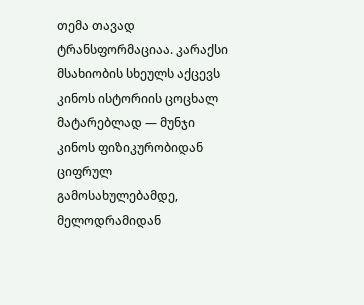თემა თავად ტრანსფორმაციაა. კარაქსი მსახიობის სხეულს აქცევს კინოს ისტორიის ცოცხალ მატარებლად — მუნჯი კინოს ფიზიკურობიდან ციფრულ გამოსახულებამდე, მელოდრამიდან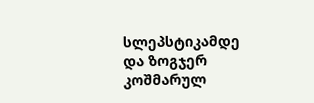სლეპსტიკამდე და ზოგჯერ კოშმარულ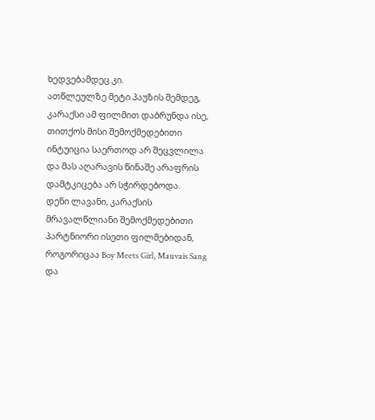ხედვებამდეც კი.
ათწლეულზე მეტი პაუზის შემდეგ, კარაქსი ამ ფილმით დაბრუნდა ისე, თითქოს მისი შემოქმედებითი ინტუიცია საერთოდ არ შეცვლილა და მას აღარავის წინაშე არაფრის დამტკიცება არ სჭირდებოდა.
დენი ლავანი, კარაქსის მრავალწლიანი შემოქმედებითი პარტნიორი ისეთი ფილმებიდან, როგორიცაა Boy Meets Girl, Mauvais Sang და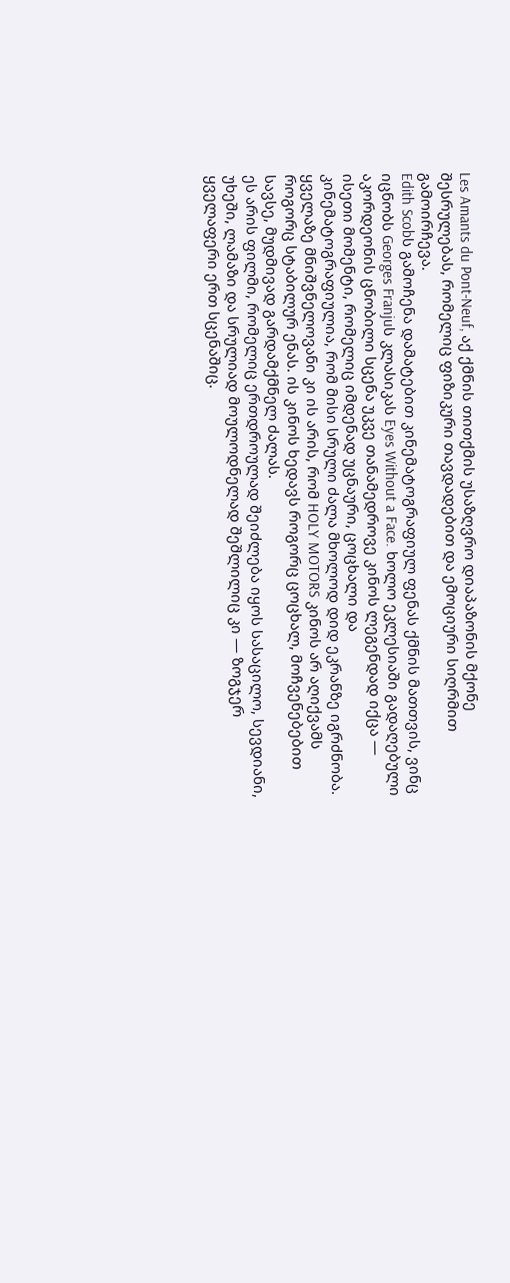Les Amants du Pont-Neuf, აქ ქმნის თითქმის უსაზღვრო დიაპაზონის მქონე შესრულებას, რომელიც ფიზიკური თავდადებით და ემოციური სიღრმით გამოირჩევა.
Edith Scobს გამოჩენა დამატებით კინემატოგრაფიულ ფენას ქმნის მათთვის, ვინც იცნობს Georges Franjuს კლასიკას Eyes Without a Face. ხოლო ეკლესიაში გადაღებული აკორდეონის ცნობილი სცენა უკვე თანამედროვე კინოს ლეგენდად იქცა — ისეთი მომენტი, რომელიც იმდენად უცნაური, ცოცხალი და კინემატოგრაფიულია, რომ მისი სრული ძალა მხოლოდ დიდ ეკრანზე იგრძნობა.
ყველაზე მნიშვნელოვანი კი ის არის, რომ HOLY MOTORS კინოს არ აღიქვამს როგორც სტაბილურ ენას. ის კინოს ხედავს როგორც ცოცხალ, მოჩვენებებით სავსე, მუდმივად გარდამქმნელ ძალას.
ეს არის ფილმი, რომელიც ერთდროულად შეიძლება იყოს სასაცილო, სევდიანი, უხეში, ლამაზი და სრულიად მოულოდნელად შეშლილიც კი — ზოგჯერ ყველაფერი ერთ სცენაშიც.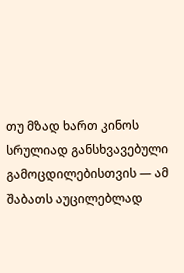თუ მზად ხართ კინოს სრულიად განსხვავებული გამოცდილებისთვის — ამ შაბათს აუცილებლად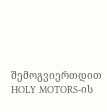შემოგვიერთდით HOLY MOTORS-ის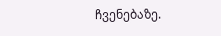ჩვენებაზე.